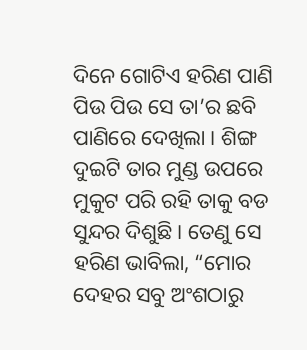ଦିନେ ଗୋଟିଏ ହରିଣ ପାଣି ପିଉ ପିଉ ସେ ତା’ର ଛବି ପାଣିରେ ଦେଖିଲା । ଶିଙ୍ଗ ଦୁଇଟି ତାର ମୁଣ୍ଡ ଉପରେ ମୁକୁଟ ପରି ରହି ତାକୁ ବଡ ସୁନ୍ଦର ଦିଶୁଛି । ତେଣୁ ସେ ହରିଣ ଭାବିଲା, “ମୋର ଦେହର ସବୁ ଅଂଶଠାରୁ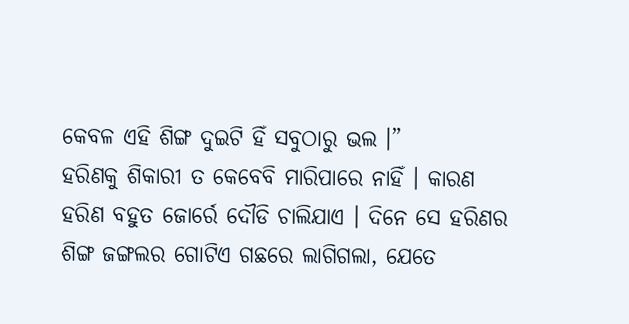କେବଳ ଏହି ଶିଙ୍ଗ ଦୁଇଟି ହିଁ ସବୁଠାରୁ ଭଲ ।”
ହରିଣକୁ ଶିକାରୀ ତ କେବେବି ମାରିପାରେ ନାହିଁ । କାରଣ ହରିଣ ବହୁତ ଜୋର୍ରେ ଦୌଡି ଚାଲିଯାଏ । ଦିନେ ସେ ହରିଣର ଶିଙ୍ଗ ଜଙ୍ଗଲର ଗୋଟିଏ ଗଛରେ ଲାଗିଗଲା, ଯେତେ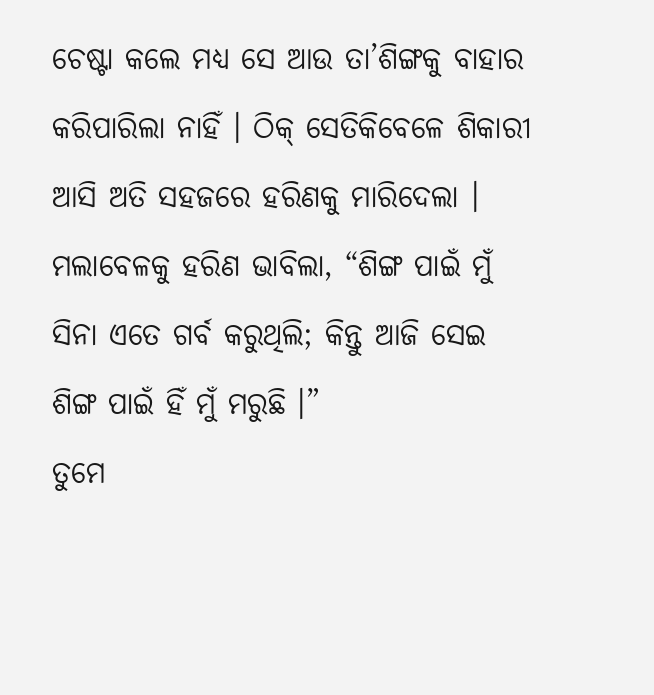ଚେଷ୍ଟା କଲେ ମଧ୍ୟ ସେ ଆଉ ତା’ଶିଙ୍ଗକୁ ବାହାର କରିପାରିଲା ନାହିଁ । ଠିକ୍ ସେତିକିବେଳେ ଶିକାରୀ ଆସି ଅତି ସହଜରେ ହରିଣକୁ ମାରିଦେଲା । ମଲାବେଳକୁ ହରିଣ ଭାବିଲା, “ଶିଙ୍ଗ ପାଇଁ ମୁଁ ସିନା ଏତେ ଗର୍ବ କରୁଥିଲି; କିନ୍ତୁ ଆଜି ସେଇ ଶିଙ୍ଗ ପାଇଁ ହିଁ ମୁଁ ମରୁଛି ।”
ତୁମେ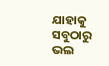ଯାହାକୁ ସବୁଠାରୁ ଭଲ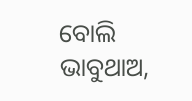ବୋଲି ଭାବୁଥାଅ,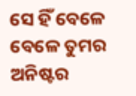ସେ ହିଁ ବେଳେ ବେଳେ ତୁମର ଅନିଷ୍ଟର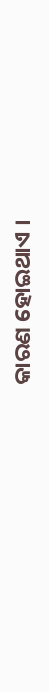କାରଣ ହୋଇଥାଏ ।